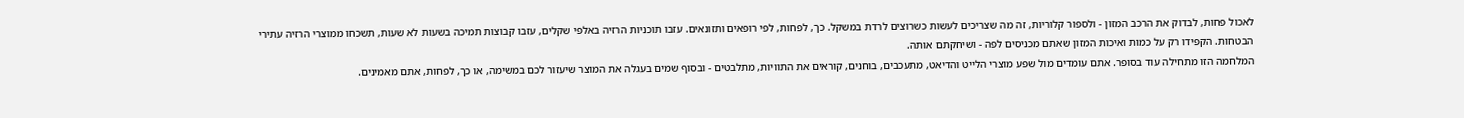לאכול פחות, לבדוק את הרכב המזון - ולספור קלוריות, זה מה שצריכים לעשות כשרוצים לרדת במשקל. כך, לפחות, לפי רופאים ותזונאים. עזבו תוכניות הרזיה באלפי שקלים, עזבו קבוצות תמיכה בשעות לא שעות, תשכחו ממוצרי הרזיה עתירי הבטחות. הקפידו רק על כמות ואיכות המזון שאתם מכניסים לפה - ושיחקתם אותה.
המלחמה הזו מתחילה עוד בסופר. אתם עומדים מול שפע מוצרי הלייט והדיאט, מתעכבים, בוחנים, קוראים את התוויות, מתלבטים - ובסוף שמים בעגלה את המוצר שיעזור לכם במשימה, או כך, לפחות, אתם מאמינים.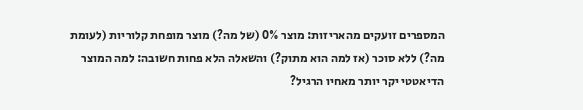המספרים זועקים מהאריזות: מוצר 0% (של מה?) מוצר מופחת קלוריות (לעומת מה?) ללא סוכר (אז למה הוא מתוק?) והשאלה הלא פחות חשובה: למה המוצר הדיאטטי יקר יותר מאחיו הרגיל?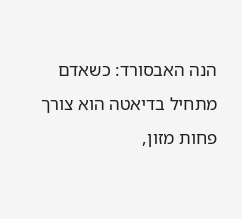הנה האבסורד: כשאדם מתחיל בדיאטה הוא צורך פחות מזון,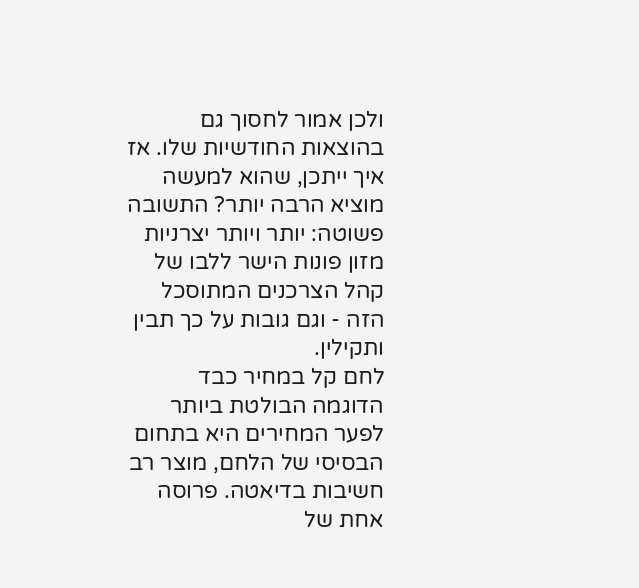ולכן אמור לחסוך גם בהוצאות החודשיות שלו. אז איך ייתכן, שהוא למעשה מוציא הרבה יותר? התשובה פשוטה: יותר ויותר יצרניות מזון פונות הישר ללבו של קהל הצרכנים המתוסכל הזה - וגם גובות על כך תבין ותקילין.
לחם קל במחיר כבד
הדוגמה הבולטת ביותר לפער המחירים היא בתחום הבסיסי של הלחם, מוצר רב חשיבות בדיאטה. פרוסה אחת של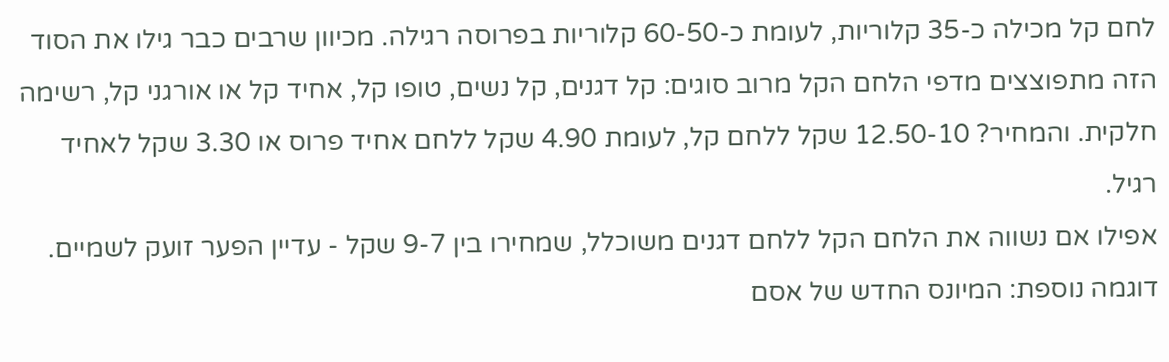לחם קל מכילה כ-35 קלוריות, לעומת כ-60-50 קלוריות בפרוסה רגילה. מכיוון שרבים כבר גילו את הסוד הזה מתפוצצים מדפי הלחם הקל מרוב סוגים: קל דגנים, קל נשים, טופו קל, אחיד קל או אורגני קל, רשימה חלקית. והמחיר? 12.50-10 שקל ללחם קל, לעומת 4.90 שקל ללחם אחיד פרוס או 3.30 שקל לאחיד רגיל.
אפילו אם נשווה את הלחם הקל ללחם דגנים משוכלל, שמחירו בין 9-7 שקל - עדיין הפער זועק לשמיים.
דוגמה נוספת: המיונס החדש של אסם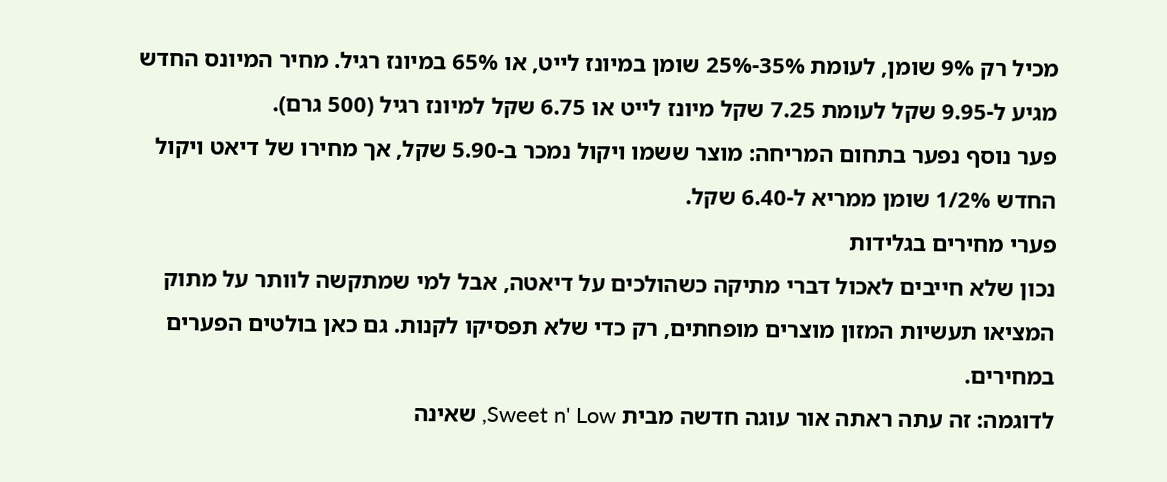מכיל רק 9% שומן, לעומת 35%-25% שומן במיונז לייט, או 65% במיונז רגיל. מחיר המיונס החדש מגיע ל-9.95 שקל לעומת 7.25 שקל מיונז לייט או 6.75 שקל למיונז רגיל (500 גרם).
פער נוסף נפער בתחום המריחה: מוצר ששמו ויקול נמכר ב-5.90 שקל, אך מחירו של דיאט ויקול החדש 1/2% שומן ממריא ל-6.40 שקל.
פערי מחירים בגלידות
נכון שלא חייבים לאכול דברי מתיקה כשהולכים על דיאטה, אבל למי שמתקשה לוותר על מתוק המציאו תעשיות המזון מוצרים מופחתים, רק כדי שלא תפסיקו לקנות. גם כאן בולטים הפערים במחירים.
לדוגמה: זה עתה ראתה אור עוגה חדשה מבית Sweet n' Low, שאינה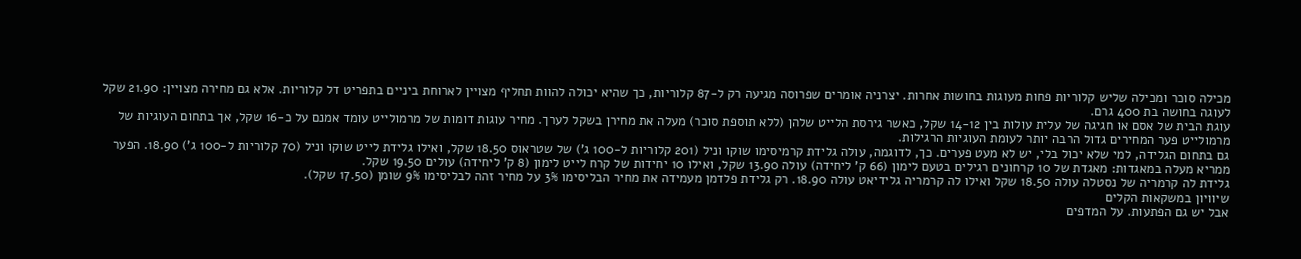מכילה סוכר ומכילה שליש קלוריות פחות מעוגות בחושות אחרות. יצרניה אומרים שפרוסה מגיעה רק ל-87 קלוריות, כך שהיא יכולה להוות תחליף מצויין לארוחת ביניים בתפריט דל קלוריות. אלא גם מחירה מצויין: 21.90 שקל לעוגה בחושה בת 400 גרם.
עוגת הבית של אסם או חגיגה של עלית עולות בין 14-12 שקל, כאשר גירסת הלייט שלהן (ללא תוספת סוכר) מעלה את מחירן בשקל לערך. מחיר עוגות דומות של מרמולייט עומד אמנם על כ-16 שקל, אך בתחום העוגיות של מרמולייט פער המחירים גדול הרבה יותר לעומת העוגיות הרגילות.
גם בתחום הגלידה, למי שלא יכול בלי, יש לא מעט פערים. כך, לדוגמה, עולה גלידת קרמיסימו שוקו וניל (201 קלוריות ל-100 ג') של שטראוס 18.50 שקל, ואילו גלידת לייט שוקו וניל (70 קלוריות ל-100 ג') 18.90. הפער ממריא מעלה במאגדות: מאגדת של 10 קרחונים רגילים בטעם לימון (66 ק' ליחידה) עולה 13.90 שקל, ואילו 10 יחידות של קרח לייט לימון (8 ק' ליחידה) עולים 19.50 שקל.
גלידת לה קרמריה של נסטלה עולה 18.50 שקל ואילו לה קרמריה גלידיאט עולה 18.90. רק גלידת פלדמן מעמידה את מחיר הבליסימו 3% על מחיר זהה לבליסימו 9% שומן (17.50 שקל).
שיוויון במשקאות הקלים
אבל יש גם הפתעות. על המדפים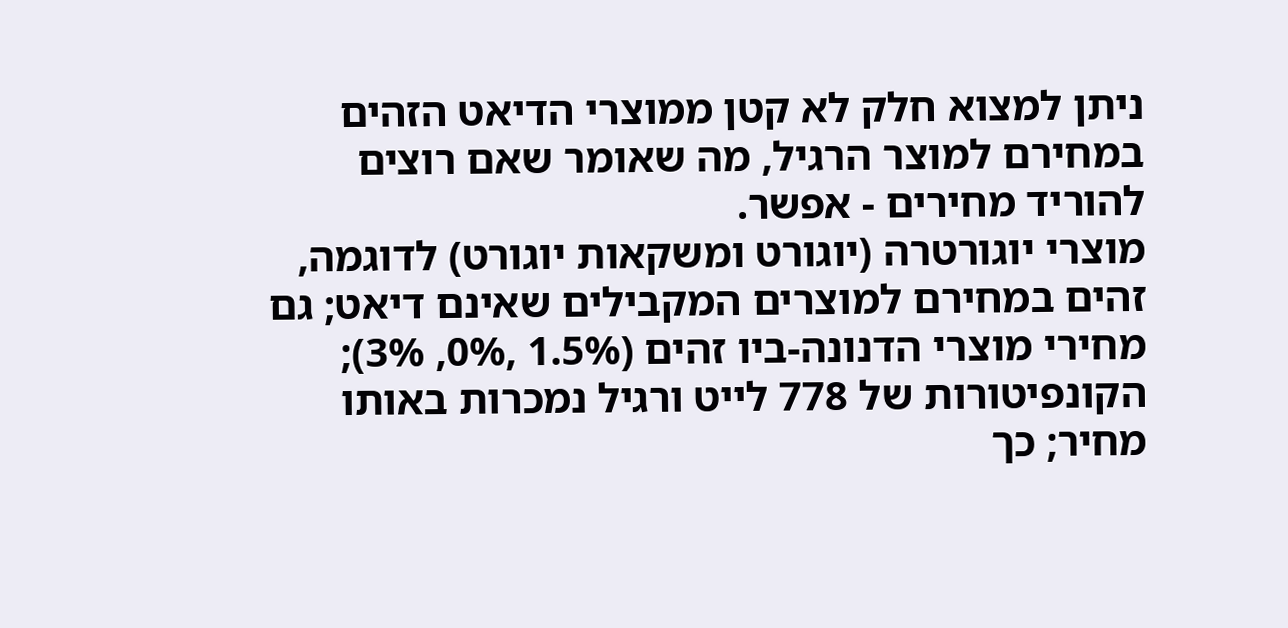ניתן למצוא חלק לא קטן ממוצרי הדיאט הזהים במחירם למוצר הרגיל, מה שאומר שאם רוצים להוריד מחירים - אפשר.
מוצרי יוגורטרה (יוגורט ומשקאות יוגורט) לדוגמה, זהים במחירם למוצרים המקבילים שאינם דיאט; גם מחירי מוצרי הדנונה-ביו זהים (1.5% ,0%, 3%); הקונפיטורות של 778 לייט ורגיל נמכרות באותו מחיר; כך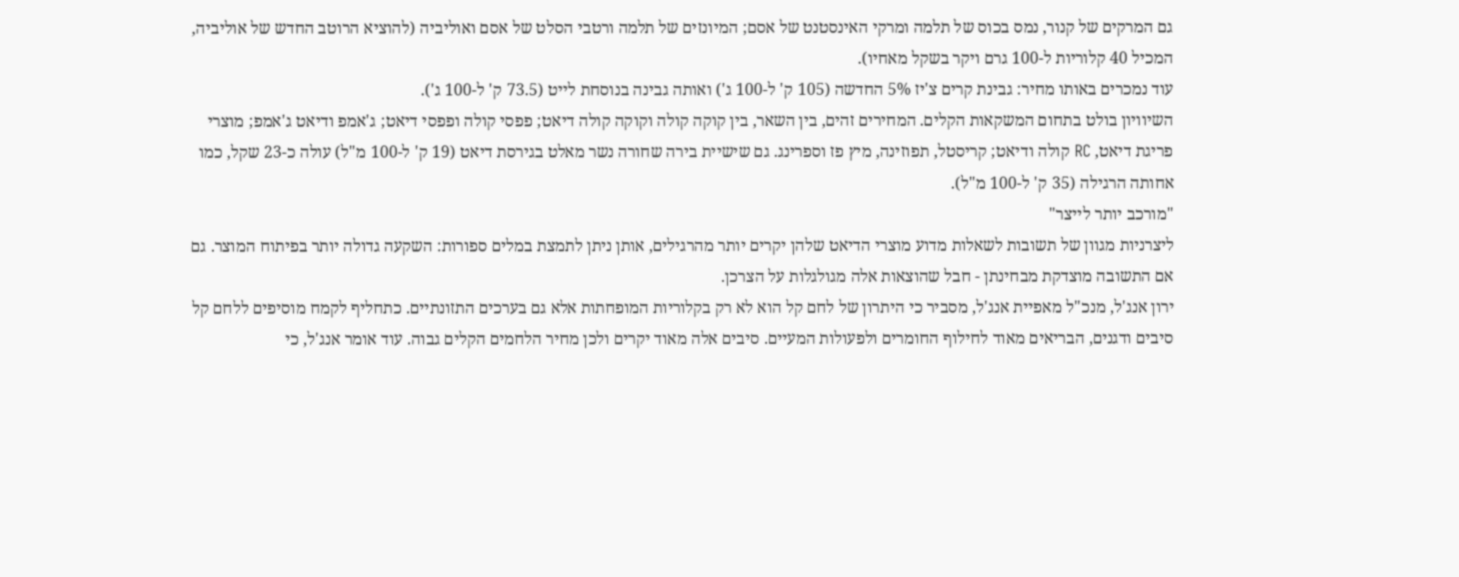גם המרקים של קנור, נמס בכוס של תלמה ומרקי האינסטנט של אסם; המיונזים של תלמה ורטבי הסלט של אסם ואוליביה (להוציא הרוטב החדש של אוליביה, המכיל 40 קלוריות ל-100 גרם ויקר בשקל מאחיו).
עוד נמכרים באותו מחיר: גבינת קרים צ'יז 5% החדשה (105 ק' ל-100 ג') ואותה גבינה בנוסחת לייט (73.5 ק' ל-100 ג').
השיוויון בולט בתחום המשקאות הקלים. המחירים זהים, בין השאר, בין קוקה קולה וקוקה קולה דיאט; פפסי קולה ופפסי דיאט; ג'אמפ ודיאט ג'אמפ; מוצרי פריגת דיאט, RC קולה ודיאט; קריסטל, תפוזינה, מיץ פז וספרינג. גם שישיית בירה שחורה נשר מאלט בגירסת דיאט (19 ק' ל-100 מ"ל) עולה כ-23 שקל, כמו אחותה הרגילה (35 ק' ל-100 מ"ל).
"מורכב יותר לייצר"
ליצרניות מגוון של תשובות לשאלות מדוע מוצרי הדיאט שלהן יקרים יותר מהרגילים, אותן ניתן לתמצת במלים ספורות: השקעה גדולה יותר בפיתוח המוצר. גם אם התשובה מוצדקת מבחינתן - חבל שהוצאות אלה מגולגלות על הצרכן.
ירון אנג'ל, מנכ"ל מאפיית אנג'ל, מסביר כי היתרון של לחם קל הוא לא רק בקלוריות המופחתות אלא גם בערכים התזונתיים. כתחליף לקמח מוסיפים ללחם קל סיבים ודגנים, הבריאים מאוד לחילוף החומרים ולפעולות המעיים. סיבים אלה מאוד יקרים ולכן מחיר הלחמים הקלים גבוה. עוד אומר אנג'ל, כי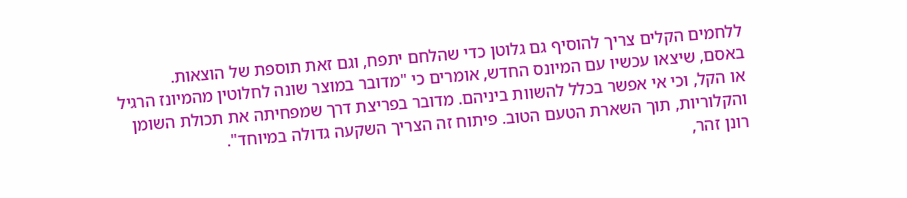ללחמים הקלים צריך להוסיף גם גלוטן כדי שהלחם יתפח, וגם זאת תוספת של הוצאות.
באסם, שיצאו עכשיו עם המיונס החדש, אומרים כי "מדובר במוצר שונה לחלוטין מהמיונז הרגיל או הקל, וכי אי אפשר בכלל להשוות ביניהם. מדובר בפריצת דרך שמפחיתה את תכולת השומן והקלוריות, תוך השארת הטעם הטוב. פיתוח זה הצריך השקעה גדולה במיוחד".
רונן זהר,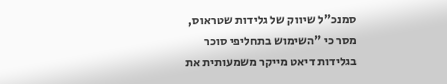סמנכ"ל שיווק של גלידות שטראוס, מסר כי "השימוש בתחליפי סוכר בגלידות דיאט מייקר משמעותית את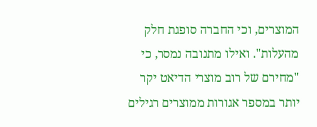המוצרים, וכי החברה סופגת חלק מהעלות". ואילו מתנובה נמסר, כי "מחירם של רוב מוצרי הדיאט יקר יותר במספר אגורות ממוצרים רגילים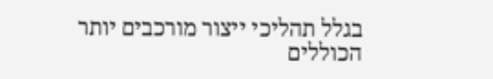בגלל תהליכי ייצור מורכבים יותר הכוללים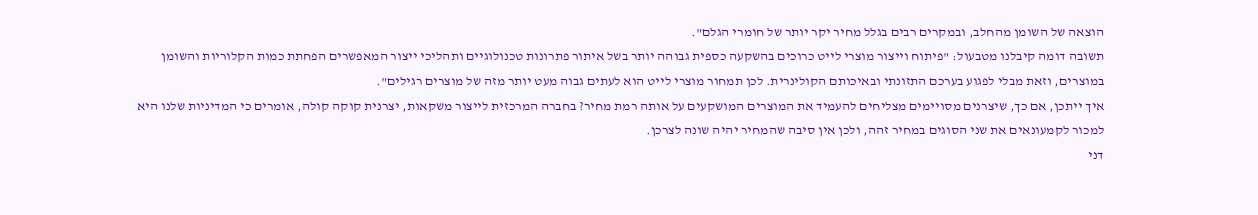הוצאה של השומן מהחלב, ובמקרים רבים בגלל מחיר יקר יותר של חומרי הגלם".
תשובה דומה קיבלנו מטבעול: "פיתוח וייצור מוצרי לייט כרוכים בהשקעה כספית גבוהה יותר בשל איתור פתרונות טכנולוגיים ותהליכי ייצור המאפשרים הפחתת כמות הקלוריות והשומן במוצרים, וזאת מבלי לפגוע בערכם התזונתי ובאיכותם הקולינרית. לכן תמחור מוצרי לייט הוא לעתים גבוה מעט יותר מזה של מוצרים רגילים".
איך ייתכן, אם כך, שיצרנים מסויימים מצליחים להעמיד את המוצרים המושקעים על אותה רמת מחיר? בחברה המרכזית לייצור משקאות, יצרנית קוקה קולה, אומרים כי המדיניות שלנו היא למכור לקמעונאים את שני הסוגים במחיר זהה, ולכן אין סיבה שהמחיר יהיה שונה לצרכן.
דני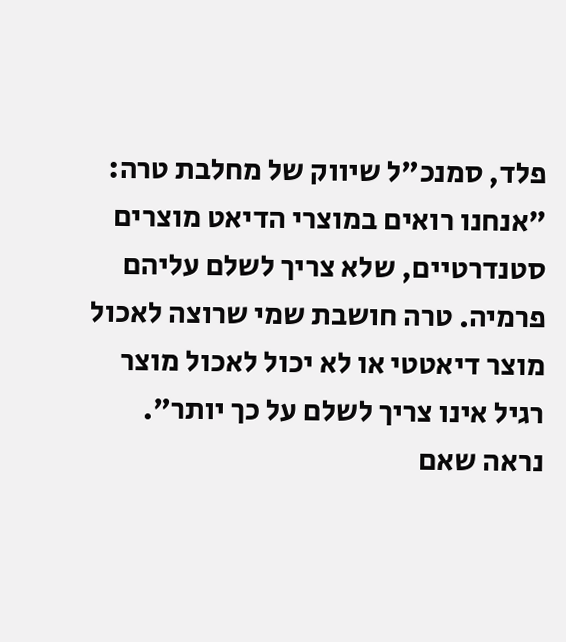פלד, סמנכ"ל שיווק של מחלבת טרה: "אנחנו רואים במוצרי הדיאט מוצרים סטנדרטיים, שלא צריך לשלם עליהם פרמיה. טרה חושבת שמי שרוצה לאכול מוצר דיאטטי או לא יכול לאכול מוצר רגיל אינו צריך לשלם על כך יותר". נראה שאם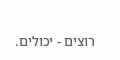רוצים - יכולים.